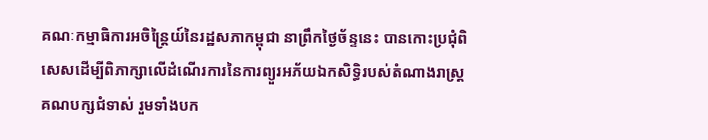គណៈកម្មាធិការអចិន្ត្រៃយ៍នៃរដ្ឋសភាកម្ពុជា នាព្រឹកថ្ងៃច័ន្ទនេះ បានកោះប្រជុំពិសេសដើម្បីពិភាក្សាលើដំណើរការនៃការព្យួរអភ័យឯកសិទ្ធិរបស់តំណាងរាស្ត្រគណបក្សជំទាស់ រួមទាំងបក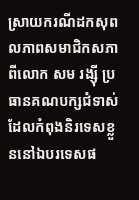ស្រាយករណីដកសុពលភាពសមាជិកសភាពីលោក សម រង្ស៊ី ប្រធានគណបក្សជំទាស់ ដែលកំពុងនិរទេសខ្លួននៅឯបរទេសផ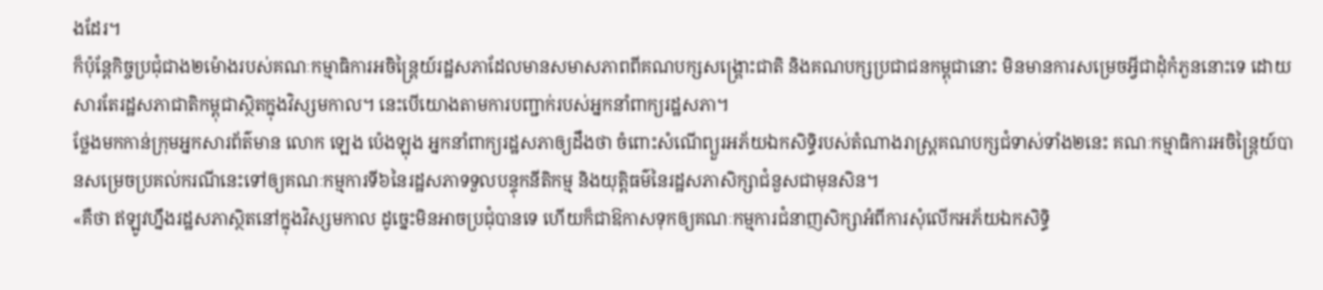ងដែរ។
ក៏ប៉ុន្តែកិច្ចប្រជុំជាង២ម៉ោងរបស់គណៈកម្មាធិការអចិន្ត្រៃយ៍រដ្ឋសភាដែលមានសមាសភាពពីគណបក្សសង្គ្រោះជាតិ និងគណបក្សប្រជាជនកម្ពុជានោះ មិនមានការសម្រេចអ្វីជាដុំកំភួននោះទេ ដោយសារតែរដ្ឋសភាជាតិកម្ពុជាស្ថិតក្នុងវិស្សមកាល។ នេះបើយោងតាមការបញ្ជាក់របស់អ្នកនាំពាក្យរដ្ឋសភា។
ថ្លែងមកកាន់ក្រុមអ្នកសារព័ត៌មាន លោក ឡេង ប៉េងឡុង អ្នកនាំពាក្យរដ្ឋសភាឲ្យដឹងថា ចំពោះសំណើព្យួរអភ័យឯកសិទ្ធិរបស់តំណាងរាស្ត្រគណបក្សជំទាស់ទាំង២នេះ គណៈកម្មាធិការអចិន្ត្រៃយ៍បានសម្រេចប្រគល់ករណីនេះទៅឲ្យគណៈកម្មការទី៦នៃរដ្ឋសភាទទួលបន្ទុកនីតិកម្ម និងយុត្តិធម៌នៃរដ្ឋសភាសិក្សាជំនួសជាមុនសិន។
«គឺថា ឥឡូវហ្នឹងរដ្ឋសភាស្ថិតនៅក្នុងវិស្សមកាល ដូច្នេះមិនអាចប្រជុំបានទេ ហើយក៏ជាឱកាសទុកឲ្យគណៈកម្មការជំនាញសិក្សាអំពីការសុំលើកអភ័យឯកសិទ្ធិ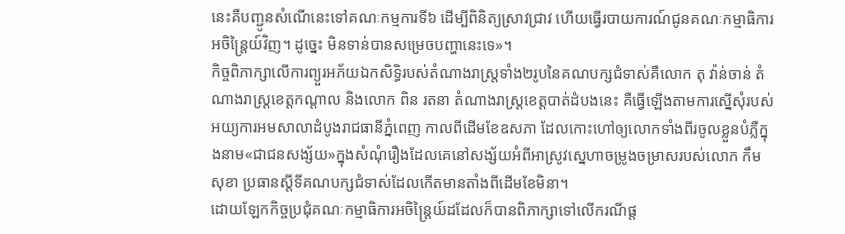នេះគឺបញ្ជូនសំណើនេះទៅគណៈកម្មការទី៦ ដើម្បីពិនិត្យស្រាវជ្រាវ ហើយធ្វើរបាយការណ៍ជូនគណៈកម្មាធិការអចិន្ត្រៃយ៍វិញ។ ដូច្នេះ មិនទាន់បានសម្រេចបញ្ហានេះទេ»។
កិច្ចពិភាក្សាលើការព្យួរអភ័យឯកសិទ្ធិរបស់តំណាងរាស្ត្រទាំង២រូបនៃគណបក្សជំទាស់គឺលោក តុ វ៉ាន់ចាន់ តំណាងរាស្ត្រខេត្តកណ្តាល និងលោក ពិន រតនា តំណាងរាស្ត្រខេត្តបាត់ដំបងនេះ គឺធ្វើឡើងតាមការស្នើសុំរបស់អយ្យការអមសាលាដំបូងរាជធានីភ្នំពេញ កាលពីដើមខែឧសភា ដែលកោះហៅឲ្យលោកទាំងពីរចូលខ្លួនបំភ្លឺក្នុងនាម«ជាជនសង្ស័យ»ក្នុងសំណុំរឿងដែលគេនៅសង្ស័យអំពីអាស្រូវស្នេហាចម្រូងចម្រាសរបស់លោក កឹម សុខា ប្រធានស្តីទីគណបក្សជំទាស់ដែលកើតមានតាំងពីដើមខែមិនា។
ដោយឡែកកិច្ចប្រជុំគណៈកម្មាធិការអចិន្ត្រៃយ៍ដដែលក៏បានពិភាក្សាទៅលើករណីផ្ត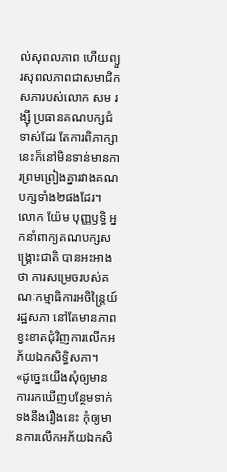ល់សុពលភាព ហើយព្យួរសុពលភាពជាសមាជិកសភារបស់លោក សម រង្ស៊ី ប្រធានគណបក្សជំទាស់ដែរ តែការពិភាក្សានេះក៏នៅមិនទាន់មានការព្រមព្រៀងគ្នារវាងគណបក្សទាំង២ផងដែរ។
លោក យ៉ែម បុញ្ញឫទ្ធិ អ្នកនាំពាក្យគណបក្សសង្គ្រោះជាតិ បានអះអាងថា ការសម្រេចរបស់គណៈកម្មាធិការអចិន្ត្រៃយ៍រដ្ឋសភា នៅតែមានភាពខ្វះខាតជុំវិញការលើកអភ័យឯកសិទ្ធិសភា។
«ដូច្នេះយើងសុំឲ្យមានការរកឃើញបន្ថែមទាក់ទងនឹងរឿងនេះ កុំឲ្យមានការលើកអភ័យឯកសិ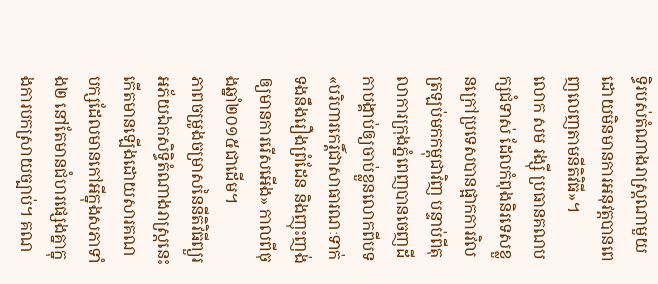ទ្ធិរបស់តំណាងរាស្ត្រណាមួយ ដោយមិនមានការអនុវត្តបានពេញលេញតាមនីតិវិធី»។
លោក សម រង្ស៊ី ប្រធានគណបក្សជំទាស់ ដែលកំពុងនិរទេសខ្លួនក្រៅប្រទេសបានផ្អាកការវិលត្រឡប់មកកម្ពុជាវិញ បន្ទាប់ពីតុលាការក្រុងភ្នំពេញបានចេញដីកាបង្គាប់ឲ្យចាប់ខ្លួនលោកពីបទ«បរិហារកេរ្តិ៍ជាសាធារណៈទាក់ទងនឹងរឿងព្រំដែន និងញុះញង់ឲ្យមានការរើសអើង» កាលពីចុងឆ្នាំ២០១៥ជាដើម។
ភាពចម្រូងចម្រាសនៃនីតិវិធីព្យួរអភ័យឯកសិទ្ធិតំណាងរាស្រ្តនេះកើតមានឡើងដោយសារគណបក្សដែលមានកៅអីក្នុងសភាទាំង២ នៅតែមានជំហរផ្សេងគ្នាក្នុងការបកស្រាយច្បាប់។ គណ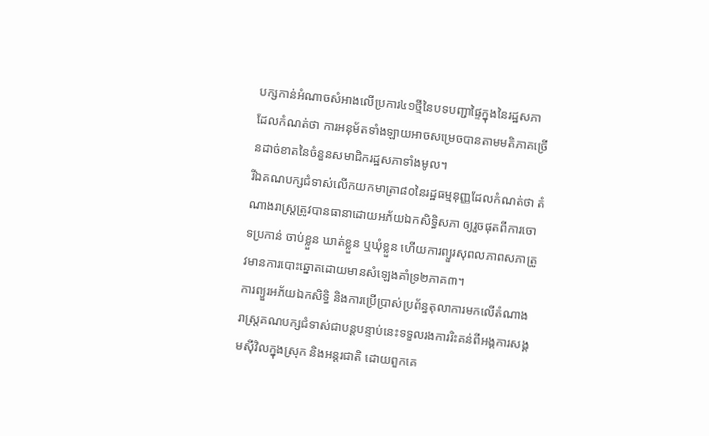បក្សកាន់អំណាចសំអាងលើប្រការ៤១ថ្មីនៃបទបញ្ជាផ្ទៃក្នុងនៃរដ្ឋសភា ដែលកំណត់ថា ការអនុម័តទាំងឡាយអាចសម្រេចបានតាមមតិភាគច្រើនដាច់ខាតនៃចំនួនសមាជិករដ្ឋសភាទាំងមូល។
រីឯគណបក្សជំទាស់លើកយកមាត្រា៨០នៃរដ្ឋធម្មនុញ្ញដែលកំណត់ថា តំណាងរាស្ត្រត្រូវបានធានាដោយអភ័យឯកសិទ្ធិសភា ឲ្យរួចផុតពីការចោទប្រកាន់ ចាប់ខ្លួន ឃាត់ខ្លួន ឬឃុំខ្លួន ហើយការព្យួរសុពលភាពសភាត្រូវមានការបោះឆ្នោតដោយមានសំឡេងគាំទ្រ២ភាគ៣។
ការព្យួរអភ័យឯកសិទ្ធិ និងការប្រើប្រាស់ប្រព័ន្ធតុលាការមកលើតំណាងរាស្ត្រគណបក្សជំទាស់ជាបន្តបន្ទាប់នេះទទួលរងការរិះគន់ពីអង្គការសង្គមស៊ីវិលក្នុងស្រុក និងអន្តរជាតិ ដោយពួកគេ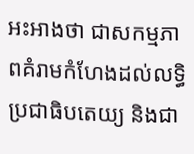អះអាងថា ជាសកម្មភាពគំរាមកំហែងដល់លទ្ធិប្រជាធិបតេយ្យ និងជា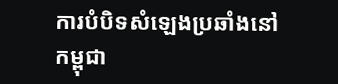ការបំបិទសំឡេងប្រឆាំងនៅកម្ពុជា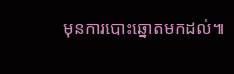មុនការបោះឆ្នោតមកដល់៕